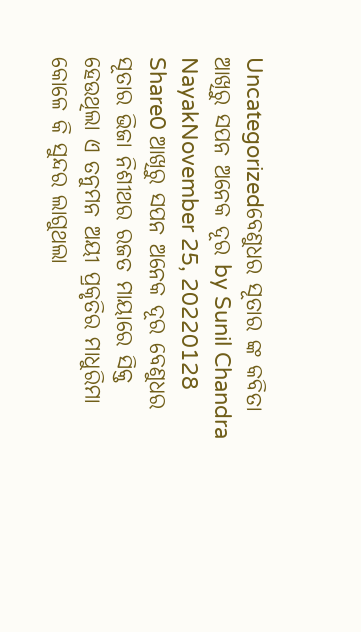Uncategorizedବେଣୁଧର ସୂତାର ଙ୍କ କବିତା ଆଖିରୁ ସପନ ଅନେକ ଦୂର by Sunil Chandra NayakNovember 25, 20220128 Share0 ଆଖିରୁ ସପନ ଅନେକ ଦୂର ବେଣୁଧର ସୂତାର ଭିଜା ନିଶୀଥର ରଜତ ମାୟାରେ ସିକ୍ତ ହେଉଥିଲା ଏ ତନୁମନ ଅୟୀ ପ୍ରକୃତିର ମାଧୁରିମା କୋଳେ କି ସୁନ୍ଦର ଲାଗୁଥଲା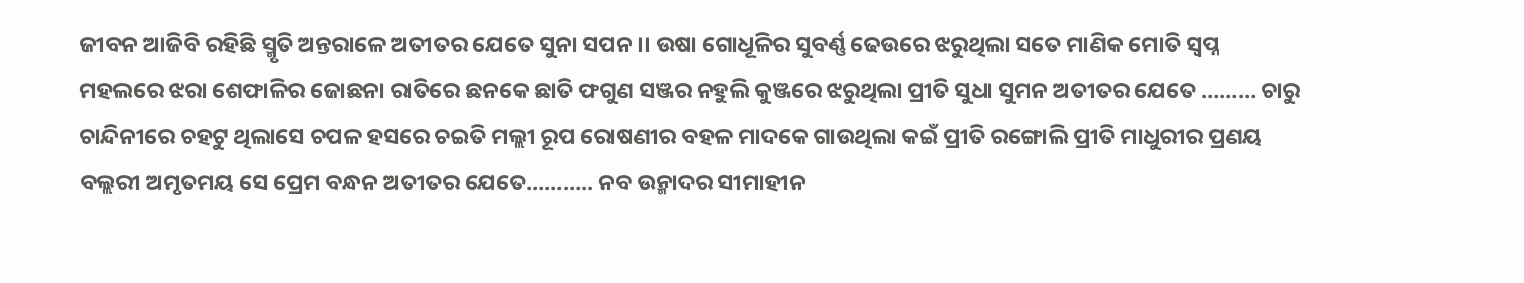ଜୀବନ ଆଜିବି ରହିଛି ସ୍ମୃତି ଅନ୍ତରାଳେ ଅତୀତର ଯେତେ ସୁନା ସପନ ।। ଉଷା ଗୋଧୂଳିର ସୁବର୍ଣ୍ଣ ଢେଉରେ ଝରୁଥିଲା ସତେ ମାଣିକ ମୋତି ସ୍ବପ୍ନ ମହଲରେ ଝରା ଶେଫାଳିର ଜୋଛନା ରାତିରେ ଛନକେ ଛାତି ଫଗୁଣ ସଞ୍ଜର ନହୁଲି କୁଞ୍ଜରେ ଝରୁଥିଲା ପ୍ରୀତି ସୁଧା ସୁମନ ଅତୀତର ଯେତେ ……… ଚାରୁ ଚାନ୍ଦିନୀରେ ଚହଟୁ ଥିଲାସେ ଚପଳ ହସରେ ଚଇତି ମଲ୍ଲୀ ରୂପ ରୋଷଣୀର ବହଳ ମାଦକେ ଗାଉଥିଲା କଇଁ ପ୍ରୀତି ରଙ୍ଗୋଲି ପ୍ରୀତି ମାଧୁରୀର ପ୍ରଣୟ ବଲ୍ଲରୀ ଅମୃତମୟ ସେ ପ୍ରେମ ବନ୍ଧନ ଅତୀତର ଯେତେ……….. ନବ ଉନ୍ମାଦର ସୀମାହୀନ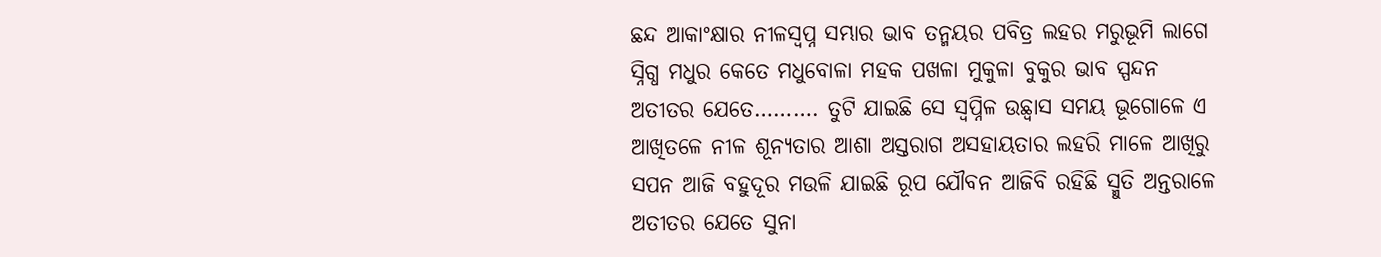ଛନ୍ଦ ଆକାଂକ୍ଷାର ନୀଳସ୍ବପ୍ନ ସମ୍ଭାର ଭାବ ତନ୍ମୟର ପବିତ୍ର ଲହର ମରୁଭୂମି ଲାଗେ ସ୍ନିଗ୍ଧ ମଧୁର କେତେ ମଧୁବୋଳା ମହକ ପଖଳା ମୁକୁଳା ବୁକୁର ଭାବ ସ୍ପନ୍ଦନ ଅତୀତର ଯେତେ………. ତୁଟି ଯାଇଛି ସେ ସ୍ବପ୍ନିଳ ଉଛ୍ବାସ ସମୟ ଭୂଗୋଳେ ଏ ଆଖିତଳେ ନୀଳ ଶୂନ୍ୟତାର ଆଶା ଅସ୍ତରାଗ ଅସହାୟତାର ଲହରି ମାଳେ ଆଖିରୁ ସପନ ଆଜି ବହୁଦୂର ମଉଳି ଯାଇଛି ରୂପ ଯୌବନ ଆଜିବି ରହିଛି ସ୍ମୁତି ଅନ୍ତରାଳେ ଅତୀତର ଯେତେ ସୁନା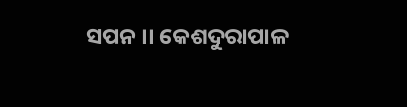ସପନ ।। କେଶଦୁରାପାଳ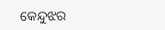କେନ୍ଦୁଝର